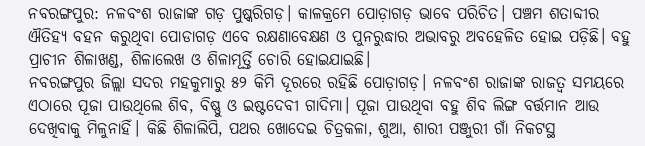ନବରଙ୍ଗପୁର: ନଳବଂଶ ରାଜାଙ୍କ ଗଡ଼ ପୁଷ୍କରିଗଡ଼। କାଳକ୍ରମେ ପୋଡ଼ାଗଡ଼ ଭାବେ ପରିଚିତ। ପଞ୍ଚମ ଶତାବ୍ଦୀର ଐତିହ୍ୟ ବହନ କରୁଥିବା ପୋଡାଗଡ଼ ଏବେ ରକ୍ଷଣାବେକ୍ଷଣ ଓ ପୁନରୁଦ୍ଧାର ଅଭାବରୁ ଅବହେଳିତ ହୋଇ ପଡ଼ିଛି। ବହୁ ପ୍ରାଚୀନ ଶିଳାଖଣ୍ଡ, ଶିଳାଲେଖ ଓ ଶିଳାମୂର୍ତ୍ତି ଚୋରି ହୋଇଯାଇଛି।
ନବରଙ୍ଗପୁର ଜିଲ୍ଲା ସଦର ମହକୁମାରୁ ୫୨ କିମି ଦୂରରେ ରହିଛି ପୋଡ଼ାଗଡ଼। ନଳବଂଶ ରାଜାଙ୍କ ରାଜତ୍ୱ ସମୟରେ ଏଠାରେ ପୂଜା ପାଉଥିଲେ ଶିବ, ବିଷ୍ଣୁ ଓ ଇଷ୍ଟଦେବୀ ଗାଦିମା। ପୂଜା ପାଉଥିବା ବହୁ ଶିବ ଲିଙ୍ଗ ବର୍ତ୍ତମାନ ଆଉ ଦେଖିବାକୁ ମିଳୁନାହିଁ। କିଛି ଶିଳାଲିପି, ପଥର ଖୋଦେଇ ଚିତ୍ରକଳା, ଶୁଆ, ଶାରୀ ପଞ୍ଜୁରୀ ଗାଁ ନିକଟସ୍ଥ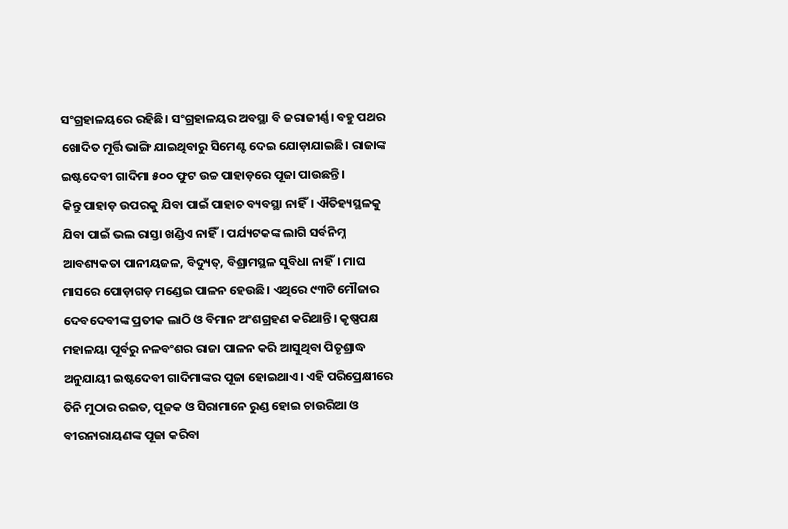ସଂଗ୍ରହାଳୟରେ ରହିଛି। ସଂଗ୍ରହାଳୟର ଅବସ୍ଥା ବି ଜରାଜୀର୍ଣ୍ଣ। ବହୁ ପଥର ଖୋଦିତ ମୂର୍ତ୍ତି ଭାଙ୍ଗି ଯାଇଥିବାରୁ ସିମେଣ୍ଟ ଦେଇ ଯୋଡ଼ାଯାଇଛି। ରାଜାଙ୍କ ଇଷ୍ଟଦେବୀ ଗାଦିମା ୫୦୦ ଫୁଟ ଉଚ୍ଚ ପାହାଡ଼ରେ ପୂଜା ପାଉଛନ୍ତି।
କିନ୍ତୁ ପାହାଡ଼ ଉପରକୁ ଯିବା ପାଇଁ ପାହାଚ ବ୍ୟବସ୍ଥା ନାହିଁ। ଐତିହ୍ୟସ୍ଥଳକୁ ଯିବା ପାଇଁ ଭଲ ରାସ୍ତା ଖଣ୍ଡିଏ ନାହିଁ। ପର୍ଯ୍ୟଟକଙ୍କ ଲାଗି ସର୍ବନିମ୍ନ ଆବଶ୍ୟକତା ପାନୀୟଜଳ, ବିଦ୍ୟୁତ୍, ବିଶ୍ରାମସ୍ଥଳ ସୁବିଧା ନାହିଁ। ମାଘ ମାସରେ ପୋଡ଼ାଗଡ଼ ମଣ୍ଡେଇ ପାଳନ ହେଉଛି। ଏଥିରେ ୯୩ଟି ମୌଜାର ଦେବଦେବୀଙ୍କ ପ୍ରତୀକ ଲାଠି ଓ ବିମାନ ଅଂଶଗ୍ରହଣ କରିଥାନ୍ତି। କୃଷ୍ଣପକ୍ଷ ମହାଳୟା ପୂର୍ବରୁ ନଳବଂଶର ରାଜା ପାଳନ କରି ଆସୁଥିବା ପିତୃଶ୍ରାଦ୍ଧ ଅନୁଯାୟୀ ଇଷ୍ଟଦେବୀ ଗାଦିମାଙ୍କର ପୂଜା ହୋଇଥାଏ। ଏହି ପରିପ୍ରେକ୍ଷୀରେ ତିନି ମୁଠାର ରଇତ, ପୂଜକ ଓ ସିରାମାନେ ରୁଣ୍ଡ ହୋଇ ଚାଉରିଆ ଓ ବୀରନାରାୟଣଙ୍କ ପୂଜା କରିବା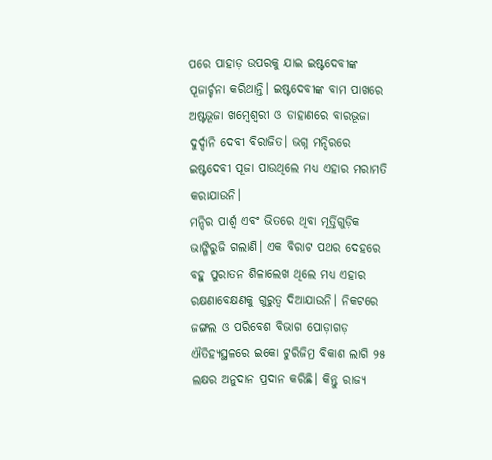ପରେ ପାହାଡ଼ ଉପରକୁ ଯାଇ ଇଷ୍ଟଦେବୀଙ୍କ ପୂଜାର୍ଚ୍ଚନା କରିଥାନ୍ତି। ଇଷ୍ଟଦେବୀଙ୍କ ବାମ ପାଖରେ ଅଷ୍ଟଭୂଜା ଖମ୍ବେଶ୍ବରୀ ଓ ଡାହାଣରେ ବାରଭୂଜା ଦୁର୍ଦ୍ଦାନି ଦେବୀ ବିରାଜିତ। ଭଗ୍ନ ମନ୍ଦିରରେ ଇଷ୍ଟଦେବୀ ପୂଜା ପାଉଥିଲେ ମଧ୍ୟ ଏହାର ମରାମତି କରାଯାଉନି।
ମନ୍ଦିର ପାର୍ଶ୍ବ ଏବଂ ଭିତରେ ଥିବା ମୂର୍ତ୍ତିଗୁଡ଼ିକ ଭାଙ୍ଗିରୁଜି ଗଲାଣି। ଏକ ବିରାଟ ପଥର ଦେହରେ ବହୁ ପୁରାତନ ଶିଳାଲେଖ ଥିଲେ ମଧ୍ୟ ଏହାର ରକ୍ଷଣାବେକ୍ଷଣକୁ ଗୁରୁତ୍ବ ଦିଆଯାଉନି। ନିକଟରେ ଜଙ୍ଗଲ ଓ ପରିବେଶ ବିଭାଗ ପୋଡ଼ାଗଡ଼ ଐତିହ୍ୟସ୍ଥଳରେ ଇକୋ ଟୁରିଜିମ୍ର ବିକାଶ ଲାଗି ୨୫ ଲକ୍ଷର ଅନୁଦାନ ପ୍ରଦାନ କରିଛି। କିନ୍ତୁ ରାଜ୍ୟ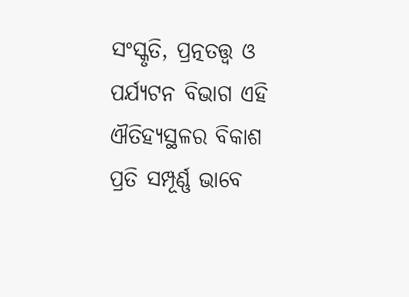ସଂସ୍କୃତି, ପ୍ରତ୍ନତତ୍ତ୍ବ ଓ ପର୍ଯ୍ୟଟନ ବିଭାଗ ଏହି ଐତିହ୍ୟସ୍ଥଳର ବିକାଶ ପ୍ରତି ସମ୍ପୂର୍ଣ୍ଣ ଭାବେ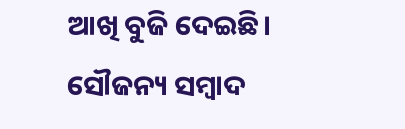ଆଖି ବୁଜି ଦେଇଛି।
ସୌଜନ୍ୟ ସମ୍ବାଦ